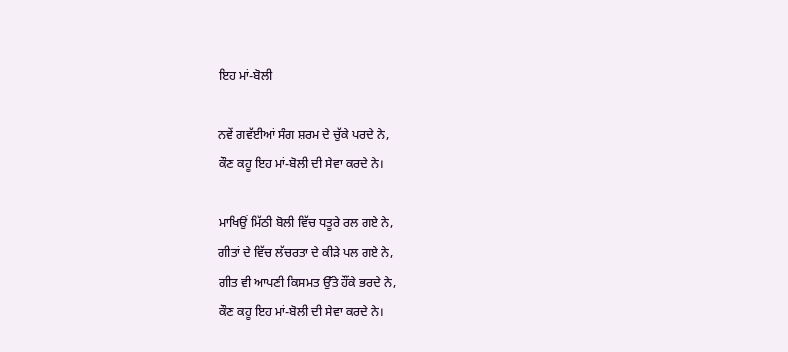ਇਹ ਮਾਂ-ਬੋਲੀ

ਨਵੇਂ ਗਵੱਈਆਂ ਸੰਗ ਸ਼ਰਮ ਦੇ ਚੁੱਕੇ ਪਰਦੇ ਨੇ,
ਕੌਣ ਕਹੂ ਇਹ ਮਾਂ-ਬੋਲੀ ਦੀ ਸੇਵਾ ਕਰਦੇ ਨੇ।

ਮਾਖਿਉਂ ਮਿੱਠੀ ਬੋਲੀ ਵਿੱਚ ਧਤੂਰੇ ਰਲ ਗਏ ਨੇ,
ਗੀਤਾਂ ਦੇ ਵਿੱਚ ਲੱਚਰਤਾ ਦੇ ਕੀੜੇ ਪਲ ਗਏ ਨੇ,
ਗੀਤ ਵੀ ਆਪਣੀ ਕਿਸਮਤ ਉੱਤੇ ਹੌਂਕੇ ਭਰਦੇ ਨੇ,
ਕੌਣ ਕਹੂ ਇਹ ਮਾਂ-ਬੋਲੀ ਦੀ ਸੇਵਾ ਕਰਦੇ ਨੇ।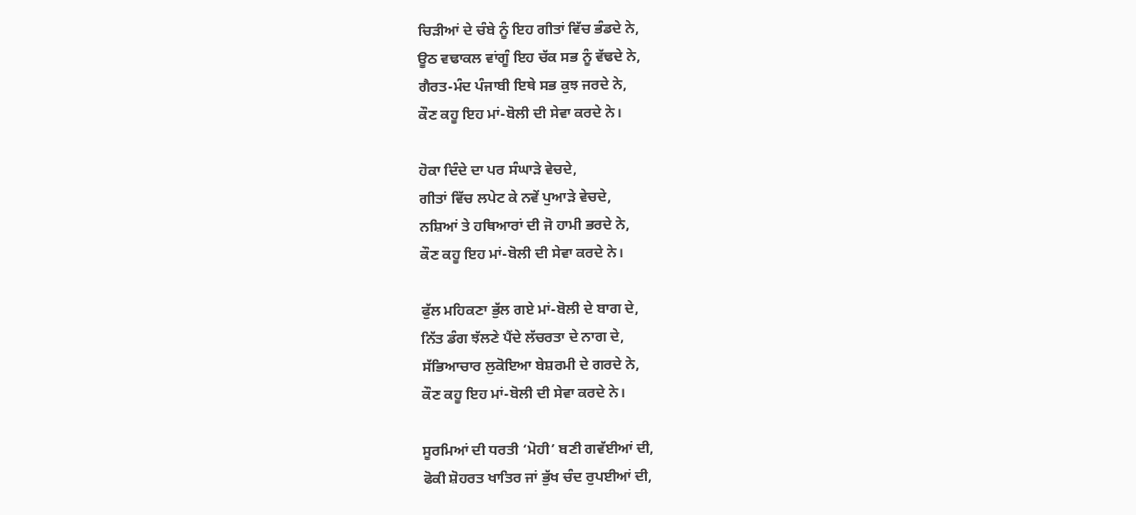ਚਿੜੀਆਂ ਦੇ ਚੰਬੇ ਨੂੰ ਇਹ ਗੀਤਾਂ ਵਿੱਚ ਭੰਡਦੇ ਨੇ,
ਊਠ ਵਢਾਕਲ ਵਾਂਗੂੰ ਇਹ ਚੱਕ ਸਭ ਨੂੰ ਵੱਢਦੇ ਨੇ,
ਗੈਰਤ-ਮੰਦ ਪੰਜਾਬੀ ਇਥੇ ਸਭ ਕੁਝ ਜਰਦੇ ਨੇ,
ਕੌਣ ਕਹੂ ਇਹ ਮਾਂ-ਬੋਲੀ ਦੀ ਸੇਵਾ ਕਰਦੇ ਨੇ।

ਹੋਕਾ ਦਿੰਦੇ ਦਾ ਪਰ ਸੰਘਾੜੇ ਵੇਚਦੇ,
ਗੀਤਾਂ ਵਿੱਚ ਲਪੇਟ ਕੇ ਨਵੇਂ ਪੁਆੜੇ ਵੇਚਦੇ,
ਨਸ਼ਿਆਂ ਤੇ ਹਥਿਆਰਾਂ ਦੀ ਜੋ ਹਾਮੀ ਭਰਦੇ ਨੇ,
ਕੌਣ ਕਹੂ ਇਹ ਮਾਂ-ਬੋਲੀ ਦੀ ਸੇਵਾ ਕਰਦੇ ਨੇ।

ਫੁੱਲ ਮਹਿਕਣਾ ਭੁੱਲ ਗਏ ਮਾਂ-ਬੋਲੀ ਦੇ ਬਾਗ ਦੇ,
ਨਿੱਤ ਡੰਗ ਝੱਲਣੇ ਪੈਂਦੇ ਲੱਚਰਤਾ ਦੇ ਨਾਗ ਦੇ,
ਸੱਭਿਆਚਾਰ ਲੁਕੋਇਆ ਬੇਸ਼ਰਮੀ ਦੇ ਗਰਦੇ ਨੇ,
ਕੌਣ ਕਹੂ ਇਹ ਮਾਂ-ਬੋਲੀ ਦੀ ਸੇਵਾ ਕਰਦੇ ਨੇ।

ਸੂਰਮਿਆਂ ਦੀ ਧਰਤੀ ‘ਮੋਹੀ’ ਬਣੀ ਗਵੱਈਆਂ ਦੀ,
ਫੋਕੀ ਸ਼ੋਹਰਤ ਖਾਤਿਰ ਜਾਂ ਭੁੱਖ ਚੰਦ ਰੁਪਈਆਂ ਦੀ,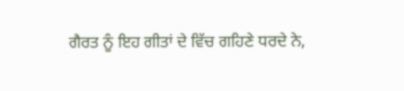ਗੈਰਤ ਨੂੰ ਇਹ ਗੀਤਾਂ ਦੇ ਵਿੱਚ ਗਹਿਣੇ ਧਰਦੇ ਨੇ,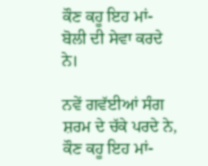ਕੌਣ ਕਹੂ ਇਹ ਮਾਂ-ਬੋਲੀ ਦੀ ਸੇਵਾ ਕਰਦੇ ਨੇ।

ਨਵੇਂ ਗਵੱਈਆਂ ਸੰਗ ਸ਼ਰਮ ਦੇ ਚੱਕੇ ਪਰਦੇ ਨੇ,
ਕੌਣ ਕਹੂ ਇਹ ਮਾਂ-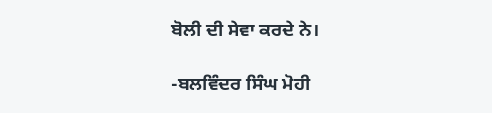ਬੋਲੀ ਦੀ ਸੇਵਾ ਕਰਦੇ ਨੇ।

-ਬਲਵਿੰਦਰ ਸਿੰਘ ਮੋਹੀ